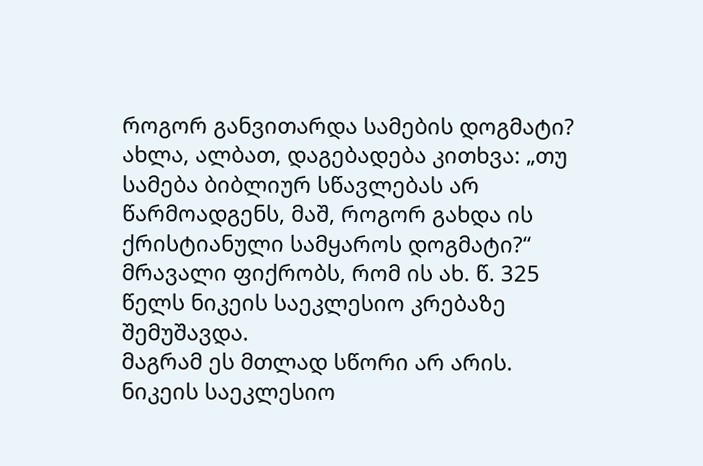როგორ განვითარდა სამების დოგმატი?
ახლა, ალბათ, დაგებადება კითხვა: „თუ სამება ბიბლიურ სწავლებას არ წარმოადგენს, მაშ, როგორ გახდა ის ქრისტიანული სამყაროს დოგმატი?“ მრავალი ფიქრობს, რომ ის ახ. წ. 325 წელს ნიკეის საეკლესიო კრებაზე შემუშავდა.
მაგრამ ეს მთლად სწორი არ არის. ნიკეის საეკლესიო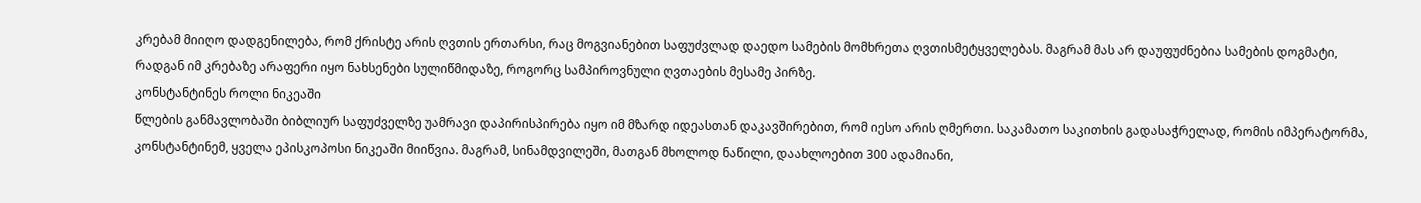კრებამ მიიღო დადგენილება, რომ ქრისტე არის ღვთის ერთარსი, რაც მოგვიანებით საფუძვლად დაედო სამების მომხრეთა ღვთისმეტყველებას. მაგრამ მას არ დაუფუძნებია სამების დოგმატი, რადგან იმ კრებაზე არაფერი იყო ნახსენები სულიწმიდაზე, როგორც სამპიროვნული ღვთაების მესამე პირზე.
კონსტანტინეს როლი ნიკეაში
წლების განმავლობაში ბიბლიურ საფუძველზე უამრავი დაპირისპირება იყო იმ მზარდ იდეასთან დაკავშირებით, რომ იესო არის ღმერთი. საკამათო საკითხის გადასაჭრელად, რომის იმპერატორმა, კონსტანტინემ, ყველა ეპისკოპოსი ნიკეაში მიიწვია. მაგრამ, სინამდვილეში, მათგან მხოლოდ ნაწილი, დაახლოებით 300 ადამიანი,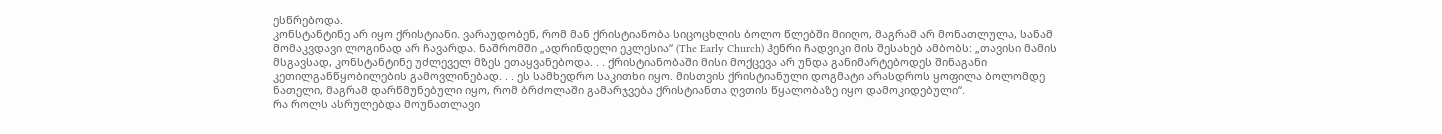ესწრებოდა.
კონსტანტინე არ იყო ქრისტიანი. ვარაუდობენ, რომ მან ქრისტიანობა სიცოცხლის ბოლო წლებში მიიღო, მაგრამ არ მონათლულა, სანამ მომაკვდავი ლოგინად არ ჩავარდა. ნაშრომში „ადრინდელი ეკლესია“ (The Early Church) ჰენრი ჩადვიკი მის შესახებ ამბობს: „თავისი მამის მსგავსად, კონსტანტინე უძლეველ მზეს ეთაყვანებოდა. . . ქრისტიანობაში მისი მოქცევა არ უნდა განიმარტებოდეს შინაგანი კეთილგანწყობილების გამოვლინებად. . . ეს სამხედრო საკითხი იყო. მისთვის ქრისტიანული დოგმატი არასდროს ყოფილა ბოლომდე ნათელი, მაგრამ დარწმუნებული იყო, რომ ბრძოლაში გამარჯვება ქრისტიანთა ღვთის წყალობაზე იყო დამოკიდებული“.
რა როლს ასრულებდა მოუნათლავი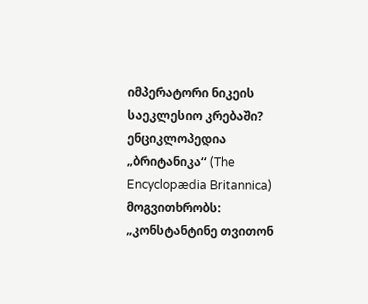იმპერატორი ნიკეის საეკლესიო კრებაში? ენციკლოპედია „ბრიტანიკა‘‘ (The Encyclopædia Britannica) მოგვითხრობს: „კონსტანტინე თვითონ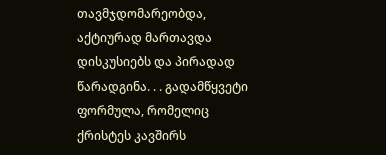თავმჯდომარეობდა, აქტიურად მართავდა დისკუსიებს და პირადად წარადგინა. . . გადამწყვეტი ფორმულა, რომელიც ქრისტეს კავშირს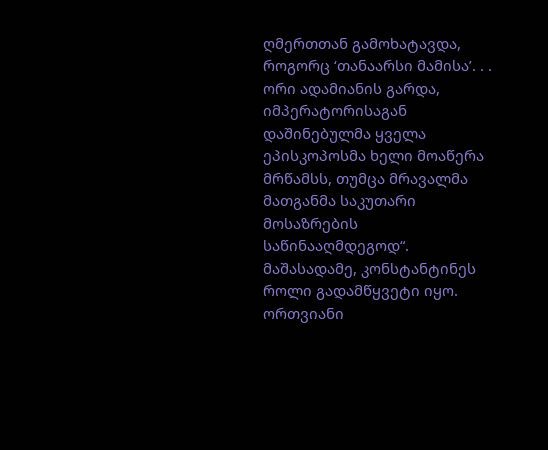ღმერთთან გამოხატავდა, როგორც ‘თანაარსი მამისა’. . . ორი ადამიანის გარდა, იმპერატორისაგან დაშინებულმა ყველა ეპისკოპოსმა ხელი მოაწერა მრწამსს, თუმცა მრავალმა მათგანმა საკუთარი მოსაზრების საწინააღმდეგოდ“.
მაშასადამე, კონსტანტინეს როლი გადამწყვეტი იყო. ორთვიანი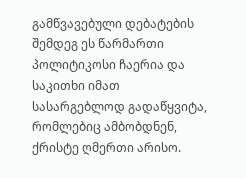გამწვავებული დებატების შემდეგ ეს წარმართი პოლიტიკოსი ჩაერია და საკითხი იმათ სასარგებლოდ გადაწყვიტა, რომლებიც ამბობდნენ, ქრისტე ღმერთი არისო.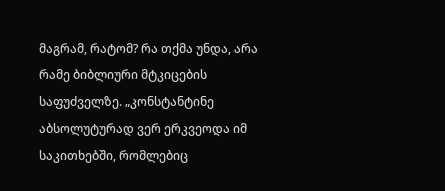მაგრამ, რატომ? რა თქმა უნდა, არა რამე ბიბლიური მტკიცების საფუძველზე. „კონსტანტინე აბსოლუტურად ვერ ერკვეოდა იმ საკითხებში, რომლებიც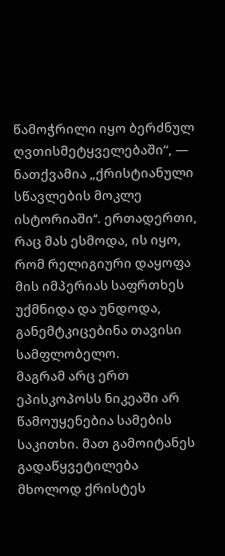წამოჭრილი იყო ბერძნულ ღვთისმეტყველებაში“, — ნათქვამია „ქრისტიანული სწავლების მოკლე ისტორიაში‘‘. ერთადერთი, რაც მას ესმოდა, ის იყო, რომ რელიგიური დაყოფა მის იმპერიას საფრთხეს უქმნიდა და უნდოდა, განემტკიცებინა თავისი სამფლობელო.
მაგრამ არც ერთ ეპისკოპოსს ნიკეაში არ წამოუყენებია სამების საკითხი. მათ გამოიტანეს გადაწყვეტილება მხოლოდ ქრისტეს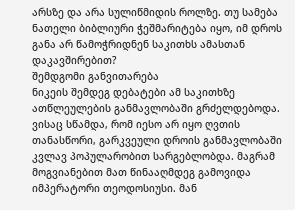არსზე და არა სულიწმიდის როლზე. თუ სამება ნათელი ბიბლიური ჭეშმარიტება იყო, იმ დროს განა არ წამოჭრიდნენ საკითხს ამასთან დაკავშირებით?
შემდგომი განვითარება
ნიკეის შემდეგ დებატები ამ საკითხზე ათწლეულების განმავლობაში გრძელდებოდა. ვისაც სწამდა, რომ იესო არ იყო ღვთის თანასწორი, გარკვეული დროის განმავლობაში კვლავ პოპულარობით სარგებლობდა. მაგრამ მოგვიანებით მათ წინააღმდეგ გამოვიდა იმპერატორი თეოდოსიუსი. მან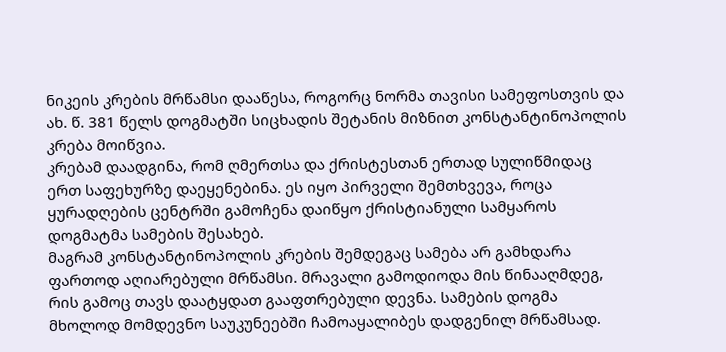ნიკეის კრების მრწამსი დააწესა, როგორც ნორმა თავისი სამეფოსთვის და ახ. წ. 381 წელს დოგმატში სიცხადის შეტანის მიზნით კონსტანტინოპოლის კრება მოიწვია.
კრებამ დაადგინა, რომ ღმერთსა და ქრისტესთან ერთად სულიწმიდაც ერთ საფეხურზე დაეყენებინა. ეს იყო პირველი შემთხვევა, როცა ყურადღების ცენტრში გამოჩენა დაიწყო ქრისტიანული სამყაროს დოგმატმა სამების შესახებ.
მაგრამ კონსტანტინოპოლის კრების შემდეგაც სამება არ გამხდარა ფართოდ აღიარებული მრწამსი. მრავალი გამოდიოდა მის წინააღმდეგ, რის გამოც თავს დაატყდათ გააფთრებული დევნა. სამების დოგმა მხოლოდ მომდევნო საუკუნეებში ჩამოაყალიბეს დადგენილ მრწამსად.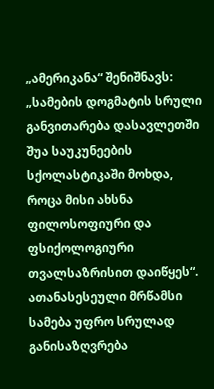„ამერიკანა“ შენიშნავს: „სამების დოგმატის სრული განვითარება დასავლეთში შუა საუკუნეების სქოლასტიკაში მოხდა, როცა მისი ახსნა ფილოსოფიური და ფსიქოლოგიური თვალსაზრისით დაიწყეს“.
ათანასესეული მრწამსი
სამება უფრო სრულად განისაზღვრება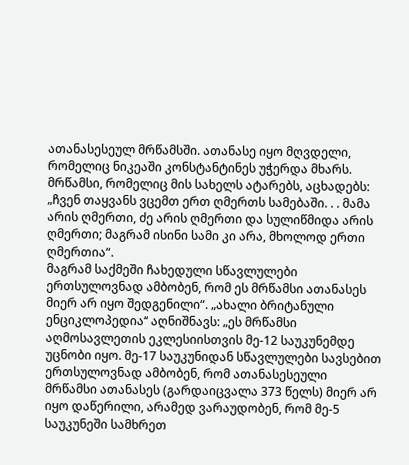ათანასესეულ მრწამსში. ათანასე იყო მღვდელი, რომელიც ნიკეაში კონსტანტინეს უჭერდა მხარს. მრწამსი, რომელიც მის სახელს ატარებს, აცხადებს: „ჩვენ თაყვანს ვცემთ ერთ ღმერთს სამებაში. . . მამა არის ღმერთი, ძე არის ღმერთი და სულიწმიდა არის ღმერთი; მაგრამ ისინი სამი კი არა, მხოლოდ ერთი ღმერთია“.
მაგრამ საქმეში ჩახედული სწავლულები ერთსულოვნად ამბობენ, რომ ეს მრწამსი ათანასეს მიერ არ იყო შედგენილი“. „ახალი ბრიტანული ენციკლოპედია‘‘ აღნიშნავს: „ეს მრწამსი აღმოსავლეთის ეკლესიისთვის მე-12 საუკუნემდე უცნობი იყო. მე-17 საუკუნიდან სწავლულები სავსებით ერთსულოვნად ამბობენ, რომ ათანასესეული მრწამსი ათანასეს (გარდაიცვალა 373 წელს) მიერ არ იყო დაწერილი, არამედ ვარაუდობენ, რომ მე-5 საუკუნეში სამხრეთ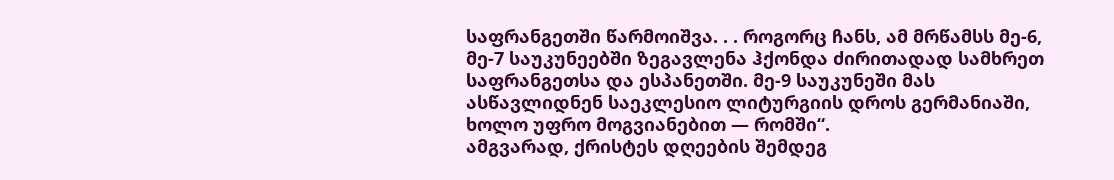საფრანგეთში წარმოიშვა. . . როგორც ჩანს, ამ მრწამსს მე-6, მე-7 საუკუნეებში ზეგავლენა ჰქონდა ძირითადად სამხრეთ საფრანგეთსა და ესპანეთში. მე-9 საუკუნეში მას ასწავლიდნენ საეკლესიო ლიტურგიის დროს გერმანიაში, ხოლო უფრო მოგვიანებით — რომში“.
ამგვარად, ქრისტეს დღეების შემდეგ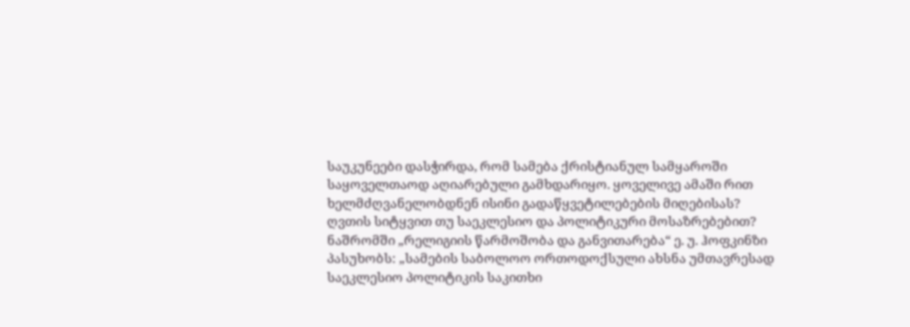საუკუნეები დასჭირდა, რომ სამება ქრისტიანულ სამყაროში საყოველთაოდ აღიარებული გამხდარიყო. ყოველივე ამაში რით ხელმძღვანელობდნენ ისინი გადაწყვეტილებების მიღებისას? ღვთის სიტყვით თუ საეკლესიო და პოლიტიკური მოსაზრებებით? ნაშრომში „რელიგიის წარმოშობა და განვითარება“ ე. უ. ჰოფკინზი პასუხობს: „სამების საბოლოო ორთოდოქსული ახსნა უმთავრესად საეკლესიო პოლიტიკის საკითხი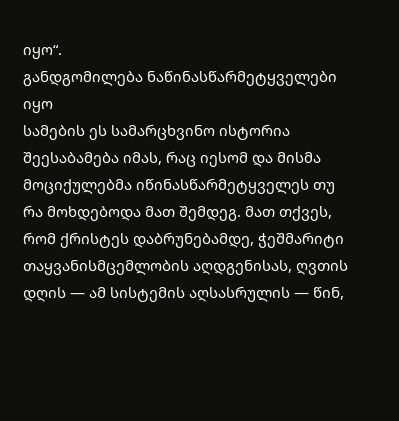იყო“.
განდგომილება ნაწინასწარმეტყველები იყო
სამების ეს სამარცხვინო ისტორია შეესაბამება იმას, რაც იესომ და მისმა მოციქულებმა იწინასწარმეტყველეს თუ რა მოხდებოდა მათ შემდეგ. მათ თქვეს, რომ ქრისტეს დაბრუნებამდე, ჭეშმარიტი თაყვანისმცემლობის აღდგენისას, ღვთის დღის — ამ სისტემის აღსასრულის — წინ,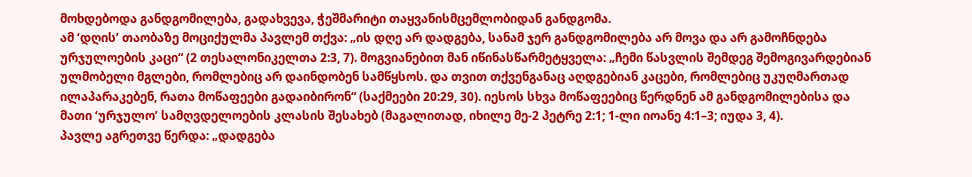მოხდებოდა განდგომილება, გადახვევა, ჭეშმარიტი თაყვანისმცემლობიდან განდგომა.
ამ ‘დღის’ თაობაზე მოციქულმა პავლემ თქვა: „ის დღე არ დადგება, სანამ ჯერ განდგომილება არ მოვა და არ გამოჩნდება ურჯულოების კაცი“ (2 თესალონიკელთა 2:3, 7). მოგვიანებით მან იწინასწარმეტყველა: „ჩემი წასვლის შემდეგ შემოგივარდებიან ულმობელი მგლები, რომლებიც არ დაინდობენ სამწყსოს. და თვით თქვენგანაც აღდგებიან კაცები, რომლებიც უკუღმართად ილაპარაკებენ, რათა მოწაფეები გადაიბირონ“ (საქმეები 20:29, 30). იესოს სხვა მოწაფეებიც წერდნენ ამ განდგომილებისა და მათი ‘ურჯულო’ სამღვდელოების კლასის შესახებ (მაგალითად, იხილე მე-2 პეტრე 2:1; 1-ლი იოანე 4:1–3; იუდა 3, 4).
პავლე აგრეთვე წერდა: „დადგება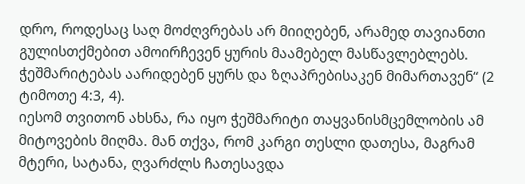დრო, როდესაც საღ მოძღვრებას არ მიიღებენ, არამედ თავიანთი გულისთქმებით ამოირჩევენ ყურის მაამებელ მასწავლებლებს. ჭეშმარიტებას აარიდებენ ყურს და ზღაპრებისაკენ მიმართავენ“ (2 ტიმოთე 4:3, 4).
იესომ თვითონ ახსნა, რა იყო ჭეშმარიტი თაყვანისმცემლობის ამ მიტოვების მიღმა. მან თქვა, რომ კარგი თესლი დათესა, მაგრამ მტერი, სატანა, ღვარძლს ჩათესავდა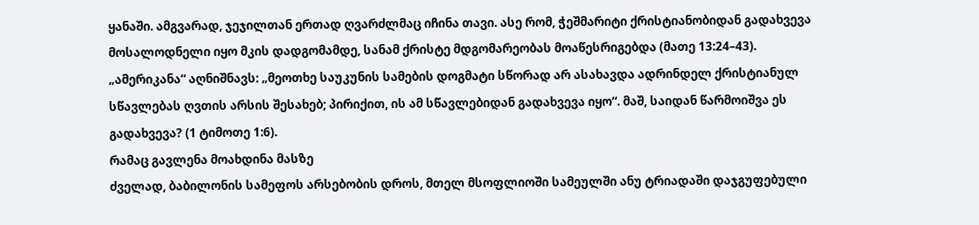ყანაში. ამგვარად, ჯეჯილთან ერთად ღვარძლმაც იჩინა თავი. ასე რომ, ჭეშმარიტი ქრისტიანობიდან გადახვევა მოსალოდნელი იყო მკის დადგომამდე, სანამ ქრისტე მდგომარეობას მოაწესრიგებდა (მათე 13:24–43). „ამერიკანა“ აღნიშნავს: „მეოთხე საუკუნის სამების დოგმატი სწორად არ ასახავდა ადრინდელ ქრისტიანულ სწავლებას ღვთის არსის შესახებ; პირიქით, ის ამ სწავლებიდან გადახვევა იყო“. მაშ, საიდან წარმოიშვა ეს გადახვევა? (1 ტიმოთე 1:6).
რამაც გავლენა მოახდინა მასზე
ძველად, ბაბილონის სამეფოს არსებობის დროს, მთელ მსოფლიოში სამეულში ანუ ტრიადაში დაჯგუფებული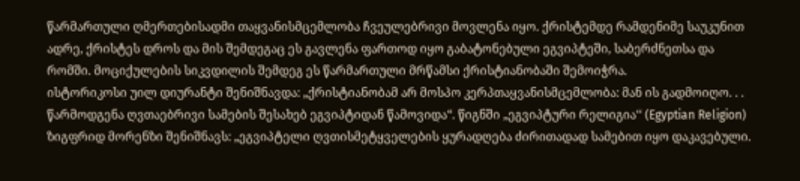წარმართული ღმერთებისადმი თაყვანისმცემლობა ჩვეულებრივი მოვლენა იყო. ქრისტემდე რამდენიმე საუკუნით ადრე, ქრისტეს დროს და მის შემდეგაც ეს გავლენა ფართოდ იყო გაბატონებული ეგვიპტეში, საბერძნეთსა და რომში. მოციქულების სიკვდილის შემდეგ ეს წარმართული მრწამსი ქრისტიანობაში შემოიჭრა.
ისტორიკოსი უილ დიურანტი შენიშნავდა: „ქრისტიანობამ არ მოსპო კერპთაყვანისმცემლობა: მან ის გადმოიღო. . . წარმოდგენა ღვთაებრივი სამების შესახებ ეგვიპტიდან წამოვიდა“. წიგნში „ეგვიპტური რელიგია‘‘ (Egyptian Religion) ზიგფრიდ მორენზი შენიშნავს: „ეგვიპტელი ღვთისმეტყველების ყურადღება ძირითადად სამებით იყო დაკავებული.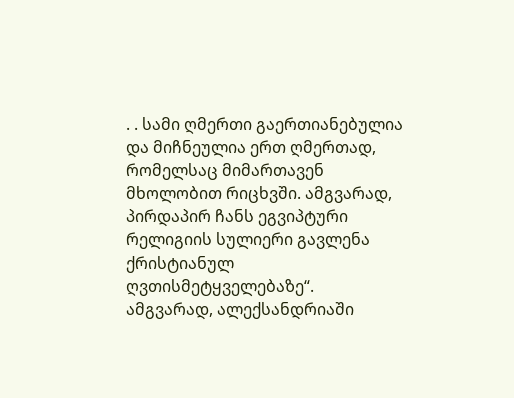. . სამი ღმერთი გაერთიანებულია და მიჩნეულია ერთ ღმერთად, რომელსაც მიმართავენ მხოლობით რიცხვში. ამგვარად, პირდაპირ ჩანს ეგვიპტური რელიგიის სულიერი გავლენა ქრისტიანულ ღვთისმეტყველებაზე“.
ამგვარად, ალექსანდრიაში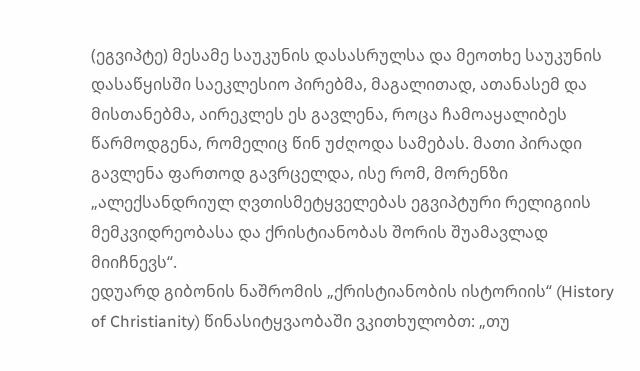(ეგვიპტე) მესამე საუკუნის დასასრულსა და მეოთხე საუკუნის დასაწყისში საეკლესიო პირებმა, მაგალითად, ათანასემ და მისთანებმა, აირეკლეს ეს გავლენა, როცა ჩამოაყალიბეს წარმოდგენა, რომელიც წინ უძღოდა სამებას. მათი პირადი გავლენა ფართოდ გავრცელდა, ისე რომ, მორენზი „ალექსანდრიულ ღვთისმეტყველებას ეგვიპტური რელიგიის მემკვიდრეობასა და ქრისტიანობას შორის შუამავლად მიიჩნევს“.
ედუარდ გიბონის ნაშრომის „ქრისტიანობის ისტორიის“ (History of Christianity) წინასიტყვაობაში ვკითხულობთ: „თუ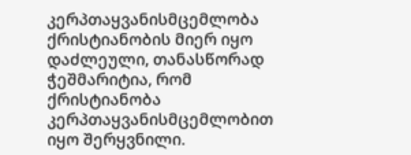კერპთაყვანისმცემლობა ქრისტიანობის მიერ იყო დაძლეული, თანასწორად ჭეშმარიტია, რომ ქრისტიანობა კერპთაყვანისმცემლობით იყო შერყვნილი.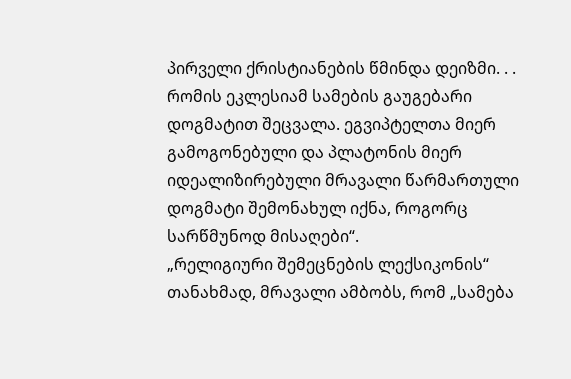პირველი ქრისტიანების წმინდა დეიზმი. . . რომის ეკლესიამ სამების გაუგებარი დოგმატით შეცვალა. ეგვიპტელთა მიერ გამოგონებული და პლატონის მიერ იდეალიზირებული მრავალი წარმართული დოგმატი შემონახულ იქნა, როგორც სარწმუნოდ მისაღები“.
„რელიგიური შემეცნების ლექსიკონის‘‘ თანახმად, მრავალი ამბობს, რომ „სამება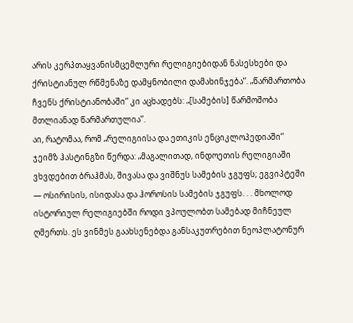არის კერპთაყვანისმცემლური რელიგიებიდან ნასესხები და ქრისტიანულ რწმენაზე დამყნობილი დამახინჯება“. „წარმართობა ჩვენს ქრისტიანობაში“ კი აცხადებს: „[სამების] წარმოშობა მთლიანად წარმართულია“.
აი, რატომაა, რომ „რელიგიისა და ეთიკის ენციკლოპედიაში“ ჯეიმზ ჰასტინგზი წერდა: „მაგალითად, ინდოეთის რელიგიაში ვხვდებით ბრაჰმას, შივასა და ვიშნუს სამების ჯგუფს; ეგვიპტეში — ოსირისის, ისიდასა და ჰოროსის სამების ჯგუფს. . . მხოლოდ ისტორიულ რელიგიებში როდი ვპოულობთ სამებად მიჩნეულ ღმერთს. ეს ვინმეს გაახსენებდა განსაკუთრებით ნეოპლატონურ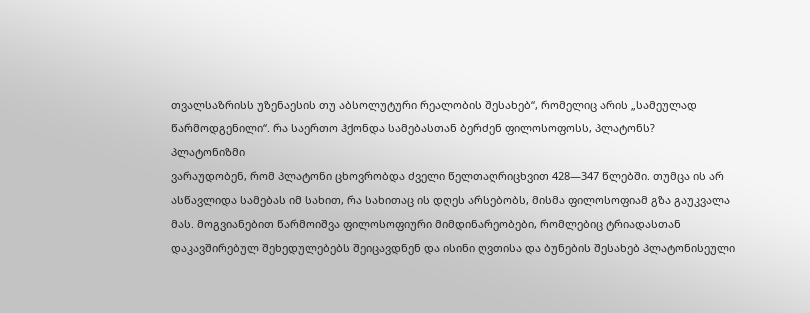თვალსაზრისს უზენაესის თუ აბსოლუტური რეალობის შესახებ“, რომელიც არის „სამეულად წარმოდგენილი“. რა საერთო ჰქონდა სამებასთან ბერძენ ფილოსოფოსს, პლატონს?
პლატონიზმი
ვარაუდობენ, რომ პლატონი ცხოვრობდა ძველი წელთაღრიცხვით 428—347 წლებში. თუმცა ის არ ასწავლიდა სამებას იმ სახით, რა სახითაც ის დღეს არსებობს, მისმა ფილოსოფიამ გზა გაუკვალა მას. მოგვიანებით წარმოიშვა ფილოსოფიური მიმდინარეობები, რომლებიც ტრიადასთან დაკავშირებულ შეხედულებებს შეიცავდნენ და ისინი ღვთისა და ბუნების შესახებ პლატონისეული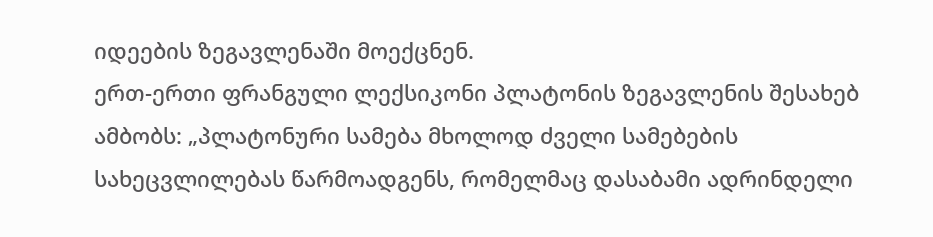იდეების ზეგავლენაში მოექცნენ.
ერთ-ერთი ფრანგული ლექსიკონი პლატონის ზეგავლენის შესახებ ამბობს: „პლატონური სამება მხოლოდ ძველი სამებების სახეცვლილებას წარმოადგენს, რომელმაც დასაბამი ადრინდელი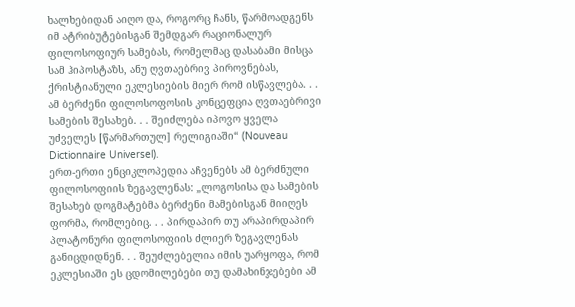ხალხებიდან აიღო და, როგორც ჩანს, წარმოადგენს იმ ატრიბუტებისგან შემდგარ რაციონალურ ფილოსოფიურ სამებას, რომელმაც დასაბამი მისცა სამ ჰიპოსტაზს, ანუ ღვთაებრივ პიროვნებას, ქრისტიანული ეკლესიების მიერ რომ ისწავლება. . . ამ ბერძენი ფილოსოფოსის კონცეფცია ღვთაებრივი სამების შესახებ. . . შეიძლება იპოვო ყველა უძველეს [წარმართულ] რელიგიაში“ (Nouveau Dictionnaire Universel).
ერთ-ერთი ენციკლოპედია აჩვენებს ამ ბერძნული ფილოსოფიის ზეგავლენას: „ლოგოსისა და სამების შესახებ დოგმატებმა ბერძენი მამებისგან მიიღეს ფორმა, რომლებიც. . . პირდაპირ თუ არაპირდაპირ პლატონური ფილოსოფიის ძლიერ ზეგავლენას განიცდიდნენ. . . შეუძლებელია იმის უარყოფა, რომ ეკლესიაში ეს ცდომილებები თუ დამახინჯებები ამ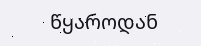წყაროდან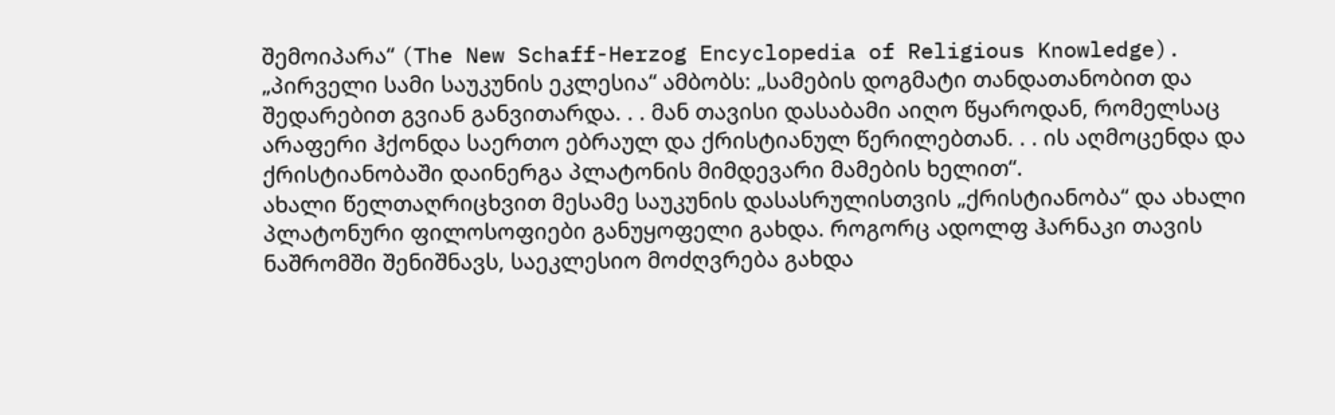შემოიპარა“ (The New Schaff-Herzog Encyclopedia of Religious Knowledge).
„პირველი სამი საუკუნის ეკლესია“ ამბობს: „სამების დოგმატი თანდათანობით და შედარებით გვიან განვითარდა. . . მან თავისი დასაბამი აიღო წყაროდან, რომელსაც არაფერი ჰქონდა საერთო ებრაულ და ქრისტიანულ წერილებთან. . . ის აღმოცენდა და ქრისტიანობაში დაინერგა პლატონის მიმდევარი მამების ხელით“.
ახალი წელთაღრიცხვით მესამე საუკუნის დასასრულისთვის „ქრისტიანობა“ და ახალი პლატონური ფილოსოფიები განუყოფელი გახდა. როგორც ადოლფ ჰარნაკი თავის ნაშრომში შენიშნავს, საეკლესიო მოძღვრება გახდა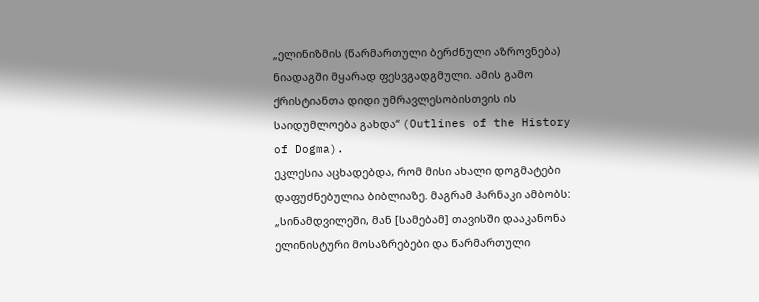„ელინიზმის (წარმართული ბერძნული აზროვნება) ნიადაგში მყარად ფესვგადგმული. ამის გამო ქრისტიანთა დიდი უმრავლესობისთვის ის საიდუმლოება გახდა“ (Outlines of the History of Dogma).
ეკლესია აცხადებდა, რომ მისი ახალი დოგმატები დაფუძნებულია ბიბლიაზე. მაგრამ ჰარნაკი ამბობს: „სინამდვილეში, მან [სამებამ] თავისში დააკანონა ელინისტური მოსაზრებები და წარმართული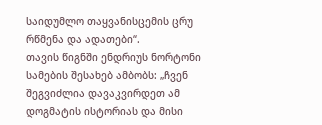საიდუმლო თაყვანისცემის ცრუ რწმენა და ადათები“.
თავის წიგნში ენდრიუს ნორტონი სამების შესახებ ამბობს: „ჩვენ შეგვიძლია დავაკვირდეთ ამ დოგმატის ისტორიას და მისი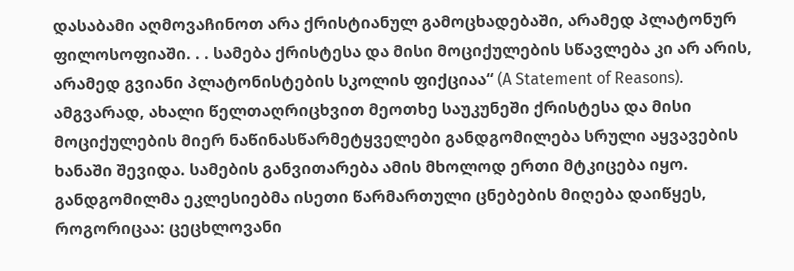დასაბამი აღმოვაჩინოთ არა ქრისტიანულ გამოცხადებაში, არამედ პლატონურ ფილოსოფიაში. . . სამება ქრისტესა და მისი მოციქულების სწავლება კი არ არის, არამედ გვიანი პლატონისტების სკოლის ფიქციაა“ (A Statement of Reasons).
ამგვარად, ახალი წელთაღრიცხვით მეოთხე საუკუნეში ქრისტესა და მისი მოციქულების მიერ ნაწინასწარმეტყველები განდგომილება სრული აყვავების ხანაში შევიდა. სამების განვითარება ამის მხოლოდ ერთი მტკიცება იყო. განდგომილმა ეკლესიებმა ისეთი წარმართული ცნებების მიღება დაიწყეს, როგორიცაა: ცეცხლოვანი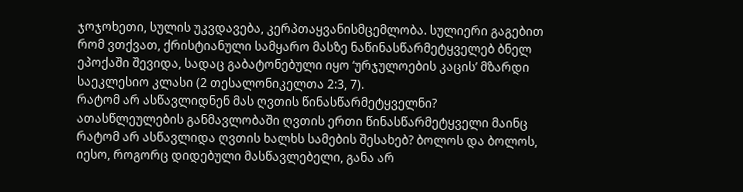ჯოჯოხეთი, სულის უკვდავება, კერპთაყვანისმცემლობა. სულიერი გაგებით რომ ვთქვათ, ქრისტიანული სამყარო მასზე ნაწინასწარმეტყველებ ბნელ ეპოქაში შევიდა, სადაც გაბატონებული იყო ‘ურჯულოების კაცის’ მზარდი საეკლესიო კლასი (2 თესალონიკელთა 2:3, 7).
რატომ არ ასწავლიდნენ მას ღვთის წინასწარმეტყველნი?
ათასწლეულების განმავლობაში ღვთის ერთი წინასწარმეტყველი მაინც რატომ არ ასწავლიდა ღვთის ხალხს სამების შესახებ? ბოლოს და ბოლოს, იესო, როგორც დიდებული მასწავლებელი, განა არ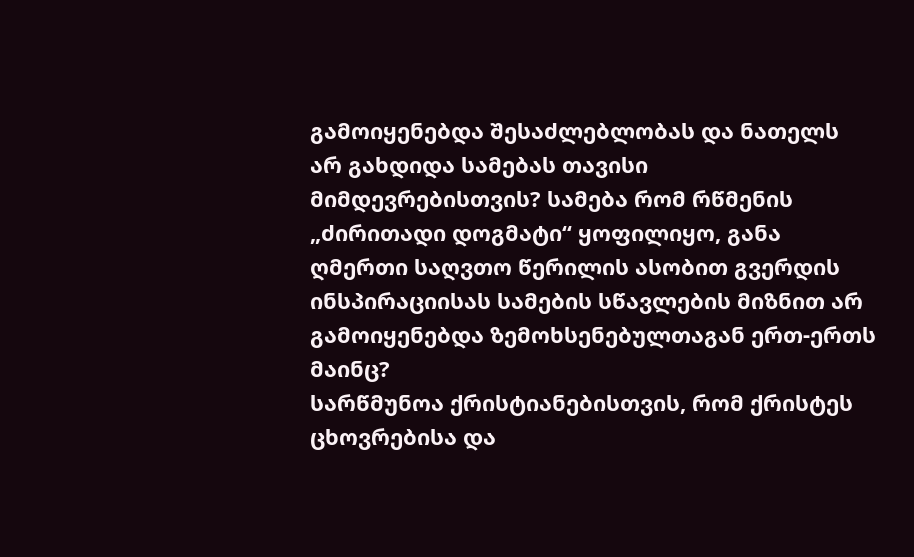გამოიყენებდა შესაძლებლობას და ნათელს არ გახდიდა სამებას თავისი მიმდევრებისთვის? სამება რომ რწმენის „ძირითადი დოგმატი“ ყოფილიყო, განა ღმერთი საღვთო წერილის ასობით გვერდის ინსპირაციისას სამების სწავლების მიზნით არ გამოიყენებდა ზემოხსენებულთაგან ერთ-ერთს მაინც?
სარწმუნოა ქრისტიანებისთვის, რომ ქრისტეს ცხოვრებისა და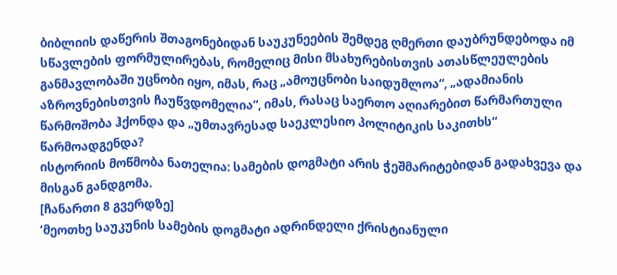ბიბლიის დაწერის შთაგონებიდან საუკუნეების შემდეგ ღმერთი დაუბრუნდებოდა იმ სწავლების ფორმულირებას, რომელიც მისი მსახურებისთვის ათასწლეულების განმავლობაში უცნობი იყო, იმას, რაც „ამოუცნობი საიდუმლოა“, „ადამიანის აზროვნებისთვის ჩაუწვდომელია“, იმას, რასაც საერთო აღიარებით წარმართული წარმოშობა ჰქონდა და „უმთავრესად საეკლესიო პოლიტიკის საკითხს“ წარმოადგენდა?
ისტორიის მოწმობა ნათელია: სამების დოგმატი არის ჭეშმარიტებიდან გადახვევა და მისგან განდგომა.
[ჩანართი 8 გვერდზე]
‘მეოთხე საუკუნის სამების დოგმატი ადრინდელი ქრისტიანული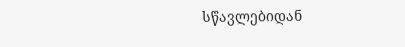სწავლებიდან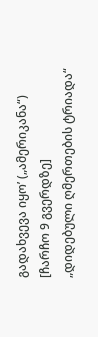გადახვევა იყო’ („ამერიკანა“)
[ჩარჩო 9 გვერდზე]
„დიდებული ღმერთების ტრიადა“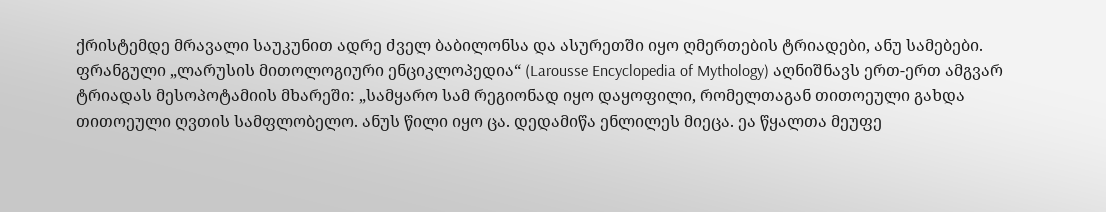ქრისტემდე მრავალი საუკუნით ადრე ძველ ბაბილონსა და ასურეთში იყო ღმერთების ტრიადები, ანუ სამებები. ფრანგული „ლარუსის მითოლოგიური ენციკლოპედია“ (Larousse Encyclopedia of Mythology) აღნიშნავს ერთ-ერთ ამგვარ ტრიადას მესოპოტამიის მხარეში: „სამყარო სამ რეგიონად იყო დაყოფილი, რომელთაგან თითოეული გახდა თითოეული ღვთის სამფლობელო. ანუს წილი იყო ცა. დედამიწა ენლილეს მიეცა. ეა წყალთა მეუფე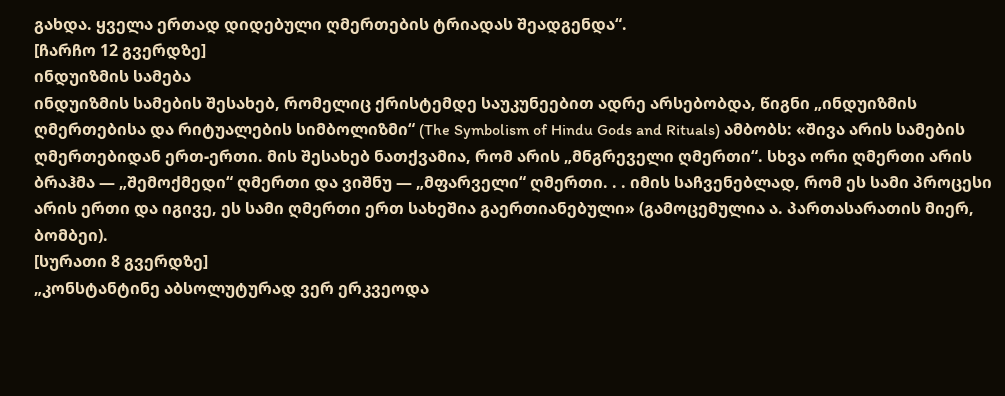გახდა. ყველა ერთად დიდებული ღმერთების ტრიადას შეადგენდა“.
[ჩარჩო 12 გვერდზე]
ინდუიზმის სამება
ინდუიზმის სამების შესახებ, რომელიც ქრისტემდე საუკუნეებით ადრე არსებობდა, წიგნი „ინდუიზმის ღმერთებისა და რიტუალების სიმბოლიზმი“ (The Symbolism of Hindu Gods and Rituals) ამბობს: «შივა არის სამების ღმერთებიდან ერთ-ერთი. მის შესახებ ნათქვამია, რომ არის „მნგრეველი ღმერთი“. სხვა ორი ღმერთი არის ბრაჰმა — „შემოქმედი“ ღმერთი და ვიშნუ — „მფარველი“ ღმერთი. . . იმის საჩვენებლად, რომ ეს სამი პროცესი არის ერთი და იგივე, ეს სამი ღმერთი ერთ სახეშია გაერთიანებული» (გამოცემულია ა. პართასარათის მიერ, ბომბეი).
[სურათი 8 გვერდზე]
„კონსტანტინე აბსოლუტურად ვერ ერკვეოდა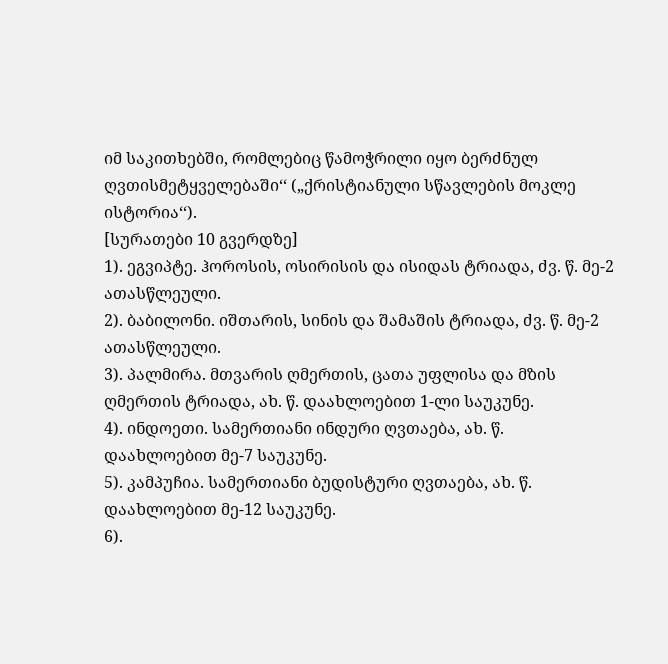იმ საკითხებში, რომლებიც წამოჭრილი იყო ბერძნულ ღვთისმეტყველებაში‘‘ („ქრისტიანული სწავლების მოკლე ისტორია‘‘).
[სურათები 10 გვერდზე]
1). ეგვიპტე. ჰოროსის, ოსირისის და ისიდას ტრიადა, ძვ. წ. მე-2 ათასწლეული.
2). ბაბილონი. იშთარის, სინის და შამაშის ტრიადა, ძვ. წ. მე-2 ათასწლეული.
3). პალმირა. მთვარის ღმერთის, ცათა უფლისა და მზის ღმერთის ტრიადა, ახ. წ. დაახლოებით 1-ლი საუკუნე.
4). ინდოეთი. სამერთიანი ინდური ღვთაება, ახ. წ. დაახლოებით მე-7 საუკუნე.
5). კამპუჩია. სამერთიანი ბუდისტური ღვთაება, ახ. წ. დაახლოებით მე-12 საუკუნე.
6).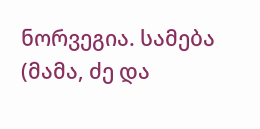ნორვეგია. სამება (მამა, ძე და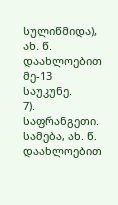სულიწმიდა), ახ. წ. დაახლოებით მე-13 საუკუნე.
7). საფრანგეთი. სამება, ახ. წ. დაახლოებით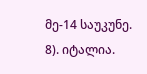მე-14 საუკუნე.
8). იტალია.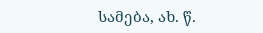სამება, ახ. წ.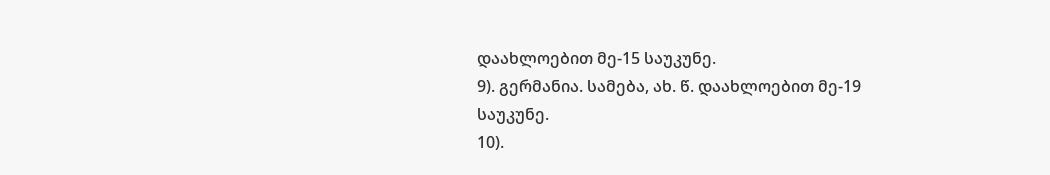დაახლოებით მე-15 საუკუნე.
9). გერმანია. სამება, ახ. წ. დაახლოებით მე-19 საუკუნე.
10).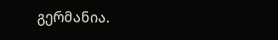გერმანია.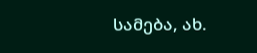სამება, ახ.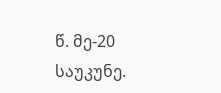წ. მე-20 საუკუნე.